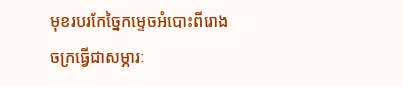មុខរបរកែច្នៃកម្ទេចអំបោះពីរោងចក្រធ្វើជាសម្ភារៈ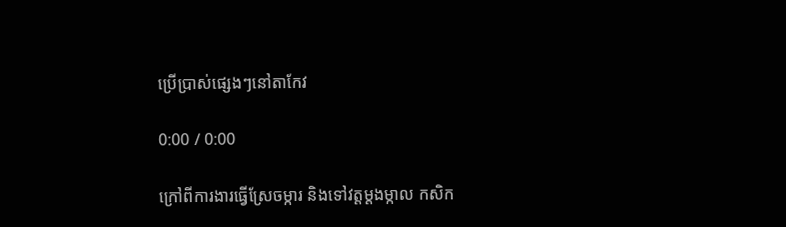ប្រើប្រាស់ផ្សេងៗនៅតាកែវ

0:00 / 0:00

ក្រៅពីការងារធ្វើស្រែចម្ការ និងទៅវត្តម្តងម្កាល កសិក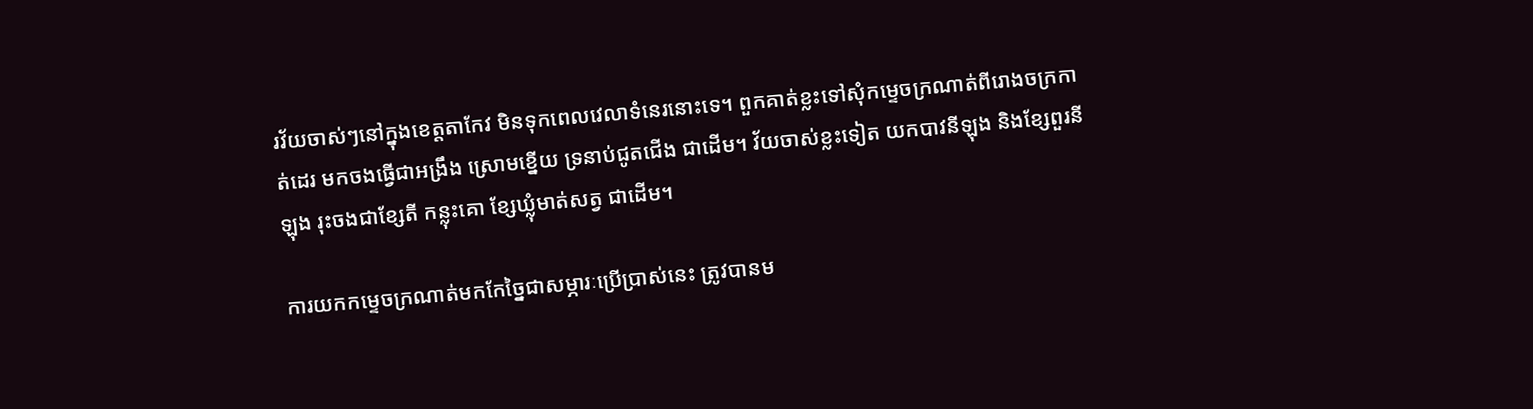រវ័យចាស់ៗនៅក្នុងខេត្តតាកែវ មិនទុកពេលវេលាទំនេរនោះទេ។ ពួកគាត់ខ្លះទៅសុំកម្ទេចក្រណាត់ពីរោងចក្រកាត់ដេរ មកចងធ្វើជាអង្រឹង ស្រោមខ្នើយ ទ្រនាប់ជូតជើង ជាដើម។ វ័យចាស់ខ្លះទៀត យកបាវនីឡុង និងខ្សែពួរនីឡុង រុះចងជាខ្សែតី កន្លុះគោ ខ្សែឃ្លុំមាត់សត្វ ជាដើម។

ការយកកម្ទេចក្រណាត់មកកែច្នៃជាសម្ភារៈប្រើប្រាស់នេះ ត្រូវបានម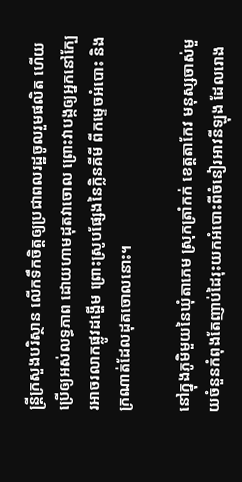ន្ត្រីក្រសួងបរិស្ថាន លើកទឹកចិត្តឲ្យប្រជាពលរដ្ឋចូលរួមផលិត ហើយប្រើឲ្យអស់លទ្ធភាព ដោយហាមដុតវាចោល ព្រោះវាបង្កឲ្យអ្នកនៅក្បែរអាចរលាកផ្លូវដង្ហើម ព្រោះស្រូបផ្សែងនៃក្លិនគីមី ពីកម្ទេចអំបោះ និងក្រណាត់ដែលដុតចោលនោះ។

នៅក្នុងភូមិមួយនៃឃុំតាភេម ស្រុកត្រាំកក់ ខេត្តតាកែវ មនុស្សចាស់មួយចំនួនកំពុងតែញាប់ដៃរុះយកអំបោះពីចំនៀរអាវនីឡុង ដែលរោង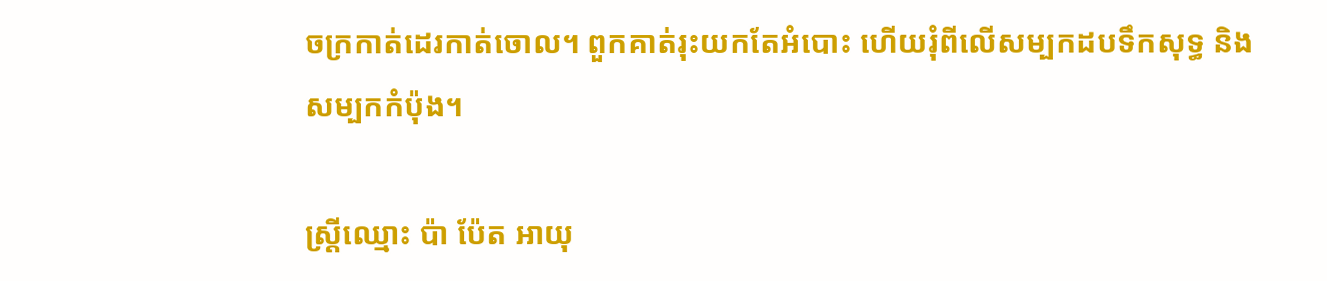ចក្រកាត់ដេរកាត់ចោល។ ពួកគាត់រុះយកតែអំបោះ ហើយរុំពីលើសម្បកដបទឹកសុទ្ធ និងសម្បកកំប៉ុង។

ស្ត្រីឈ្មោះ ប៉ា ប៉ែត អាយុ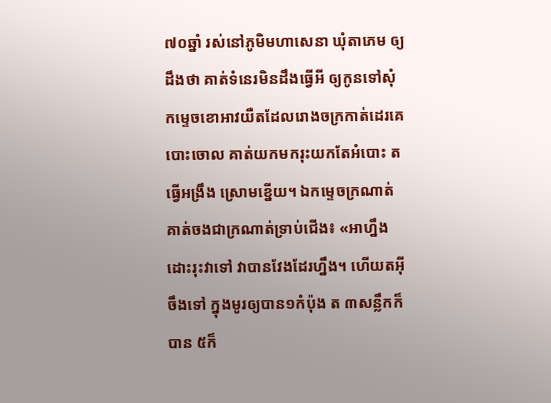៧០ឆ្នាំ រស់នៅភូមិមហាសេនា ឃុំតាភេម ឲ្យដឹងថា គាត់ទំនេរមិនដឹងធ្វើអី ឲ្យកូនទៅសុំកម្ទេចខោអាវយឺតដែលរោងចក្រកាត់ដេរគេបោះចោល គាត់យកមករុះយកតែអំបោះ តធ្វើអង្រឹង ស្រោមខ្នើយ។ ឯកម្ទេចក្រណាត់គាត់ចងជាក្រណាត់ទ្រាប់ជើង៖ «អាហ្នឹងដោះរុះវាទៅ វាបានវែងដែរហ្នឹង។ ហើយតអ៊ីចឹងទៅ ក្នុងមូរឲ្យបាន១កំប៉ុង ត ៣សន្លឹកក៏បាន ៥ក៏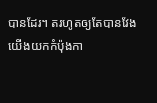បានដែរ។ តរហូតឲ្យតែបានវែង យើងយកកំប៉ុងកា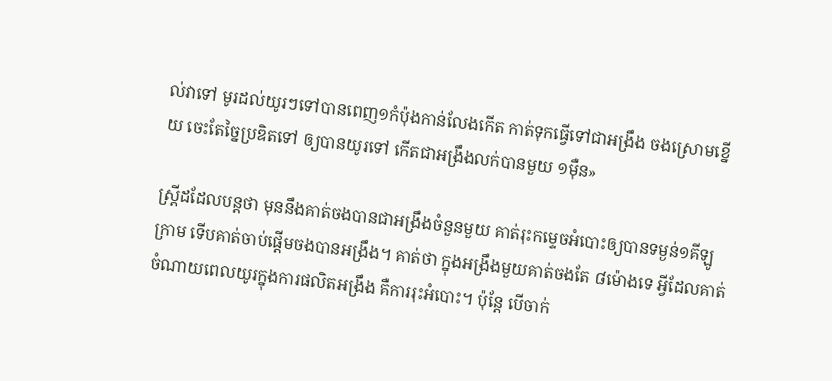ល់វាទៅ មូរដល់យូរៗទៅបានពេញ១កំប៉ុងកាន់លែងកើត កាត់ទុកធ្វើទៅជាអង្រឹង ចងស្រោមខ្នើយ ចេះតែច្នៃប្រឌិតទៅ ឲ្យបានយូរទៅ កើតជាអង្រឹងលក់បានមួយ ១ម៉ឺន»

ស្ត្រីដដែលបន្តថា មុននឹងគាត់ចងបានជាអង្រឹងចំនួនមួយ គាត់រុះកម្ទេចអំបោះឲ្យបានទម្ងន់១គីឡូក្រាម ទើបគាត់ចាប់ផ្ដើមចងបានអង្រឹង។ គាត់ថា ក្នុងអង្រឹងមួយគាត់ចងតែ ៨ម៉ោងទេ អ្វីដែលគាត់ចំណាយពេលយូរក្នុងការផលិតអង្រឹង គឺការរុះអំបោះ។ ប៉ុន្តែ បើចាក់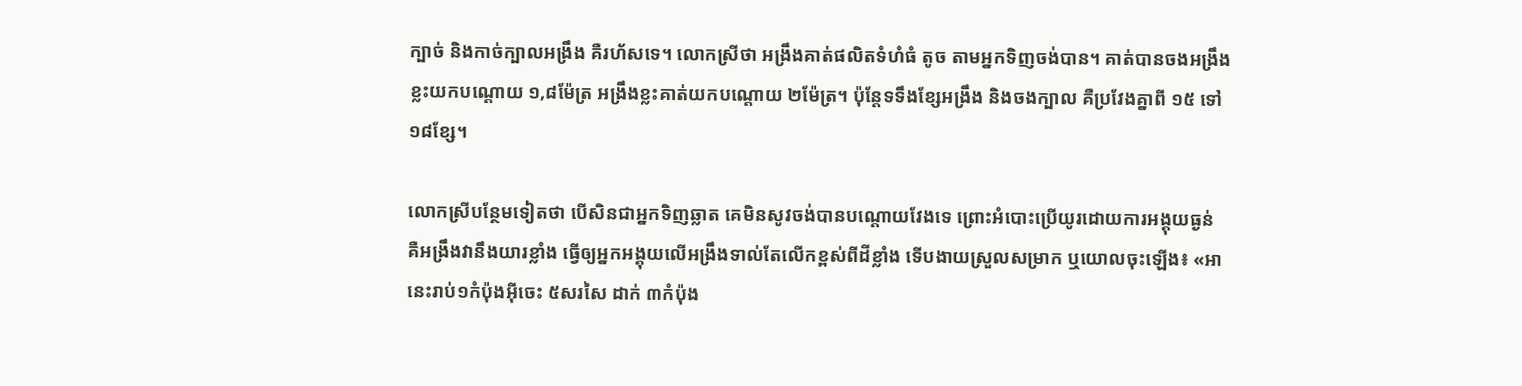ក្បាច់ និងកាច់ក្បាលអង្រឹង គឺរហ័សទេ។ លោកស្រីថា អង្រឹងគាត់ផលិតទំហំធំ តូច តាមអ្នកទិញចង់បាន។ គាត់បានចងអង្រឹងខ្លះយកបណ្តោយ ១,៨ម៉ែត្រ អង្រឹងខ្លះគាត់យកបណ្តោយ ២ម៉ែត្រ។ ប៉ុន្តែទទឹងខ្សែអង្រឹង និងចងក្បាល គឺប្រវែងគ្នាពី ១៥ ទៅ ១៨ខ្សែ។

លោកស្រីបន្ថែមទៀតថា បើសិនជាអ្នកទិញឆ្លាត គេមិនសូវចង់បានបណ្តោយវែងទេ ព្រោះអំបោះប្រើយូរដោយការអង្គុយធ្ងន់ គឺអង្រឹងវានឹងយារខ្លាំង ធ្វើឲ្យអ្នកអង្គុយលើអង្រឹងទាល់តែលើកខ្ពស់ពីដីខ្លាំង ទើបងាយស្រួលសម្រាក ឬយោលចុះឡើង៖ «អានេះរាប់១កំប៉ុងអ៊ីចេះ ៥សរសៃ ដាក់ ៣កំប៉ុង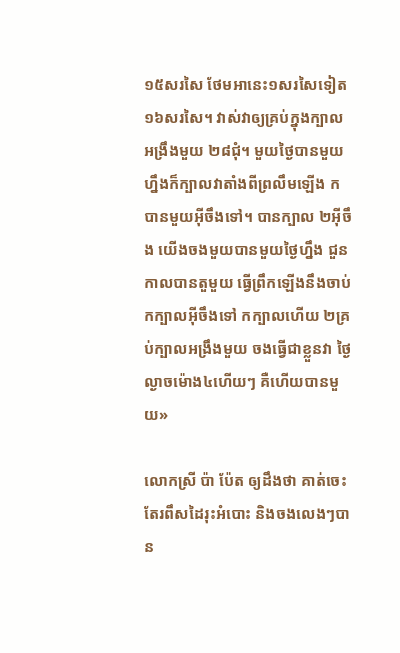១៥សរសៃ ថែមអានេះ១សរសៃទៀត ១៦សរសៃ។ វាស់វាឲ្យគ្រប់ក្នុងក្បាលអង្រឹងមួយ ២៨ជុំ។ មួយថ្ងៃបានមួយហ្នឹងក៏ក្បាលវាតាំងពីព្រលឹមឡើង កបានមួយអ៊ីចឹងទៅ។ បានក្បាល ២អ៊ីចឹង យើងចងមួយបានមួយថ្ងៃហ្នឹង ជួនកាលបានតួមួយ ធ្វើព្រឹកឡើងនឹងចាប់កក្បាលអ៊ីចឹងទៅ កក្បាលហើយ ២គ្រប់ក្បាលអង្រឹងមួយ ចងធ្វើជាខ្លួនវា ថ្ងៃល្ងាចម៉ោង៤ហើយៗ គឺហើយបានមួយ»

លោកស្រី ប៉ា ប៉ែត ឲ្យដឹងថា គាត់ចេះតែរពឹសដៃរុះអំបោះ និងចងលេងៗបាន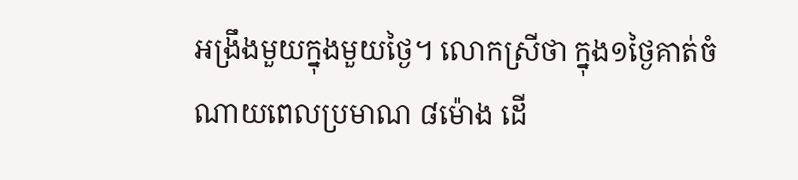អង្រឹងមួយក្នុងមួយថ្ងៃ។ លោកស្រីថា ក្នុង១ថ្ងៃគាត់ចំណាយពេលប្រមាណ ៨ម៉ោង ដើ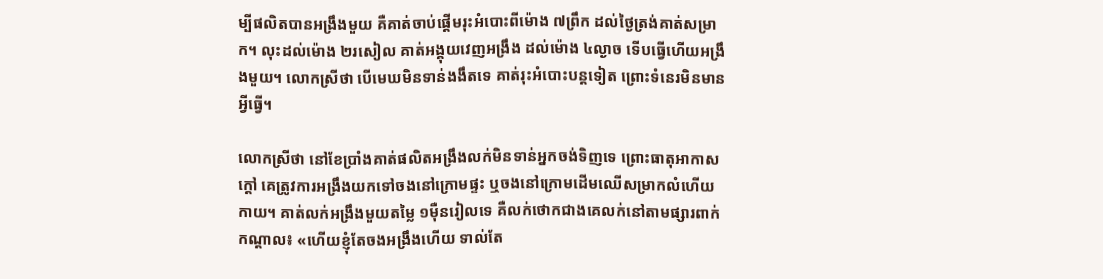ម្បីផលិតបានអង្រឹងមួយ គឺគាត់ចាប់ផ្ដើមរុះអំបោះពីម៉ោង ៧ព្រឹក ដល់ថ្ងៃត្រង់គាត់សម្រាក។ លុះដល់ម៉ោង ២រសៀល គាត់អង្គុយវេញអង្រឹង ដល់ម៉ោង ៤ល្ងាច ទើបធ្វើហើយអង្រឹងមួយ។ លោកស្រីថា បើមេឃមិនទាន់ងងឹតទេ គាត់រុះអំបោះបន្តទៀត ព្រោះទំនេរមិនមានអ្វីធ្វើ។

លោកស្រីថា នៅខែប្រាំងគាត់ផលិតអង្រឹងលក់មិនទាន់អ្នកចង់ទិញទេ ព្រោះធាតុអាកាសក្តៅ គេត្រូវការអង្រឹងយកទៅចងនៅក្រោមផ្ទះ ឬចងនៅក្រោមដើមឈើសម្រាកលំហើយកាយ។ គាត់លក់អង្រឹងមួយតម្លៃ ១ម៉ឺនរៀលទេ គឺលក់ថោកជាងគេលក់នៅតាមផ្សារពាក់កណ្ដាល៖ «ហើយខ្ញុំតែចងអង្រឹងហើយ ទាល់តែ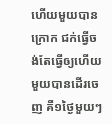ហើយមួយបានក្រោក ជក់ធ្វើចង់តែធ្វើឲ្យហើយមួយបានដើរចេញ គឺ១ថ្ងៃមួយៗ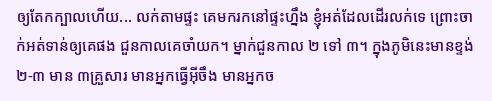ឲ្យតែកក្បាលហើយ... លក់តាមផ្ទះ គេមករកនៅផ្ទះហ្នឹង ខ្ញុំអត់ដែលដើរលក់ទេ ព្រោះចាក់អត់ទាន់ឲ្យគេផង ជួនកាលគេចាំយក។ ម្នាក់ជួនកាល ២ ទៅ ៣។ ក្នុងភូមិនេះមានខ្ទង់២-៣ មាន ៣គ្រួសារ មានអ្នកធ្វើអ៊ីចឹង មានអ្នកច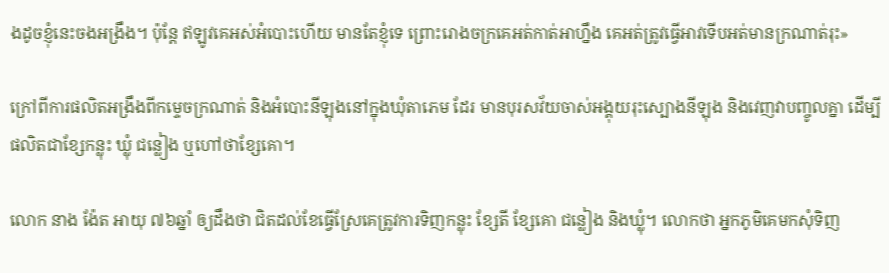ងដូចខ្ញុំនេះចងអង្រឹង។ ប៉ុន្តែ ឥឡូវគេអស់អំបោះហើយ មានតែខ្ញុំទេ ព្រោះរោងចក្រគេអត់កាត់អាហ្នឹង គេអត់ត្រូវធ្វើអាវទើបអត់មានក្រណាត់រុះ»

ក្រៅពីការផលិតអង្រឹងពីកម្ទេចក្រណាត់ និងអំបោះនីឡុងនៅក្នុងឃុំតាភេម ដែរ មានបុរសវ័យចាស់អង្គុយរុះស្បោងនីឡុង និងវេញវាបញ្ចូលគ្នា ដើម្បីផលិតជាខ្សែកន្លុះ ឃ្លុំ ជន្លៀង ឬហៅថាខ្សែគោ។

លោក នាង ង៉ែត អាយុ ៧៦ឆ្នាំ ឲ្យដឹងថា ជិតដល់ខែធ្វើស្រែគេត្រូវការទិញកន្លុះ ខ្សែតី ខ្សែគោ ជន្លៀង និងឃ្លុំ។ លោកថា អ្នកភូមិគេមកសុំទិញ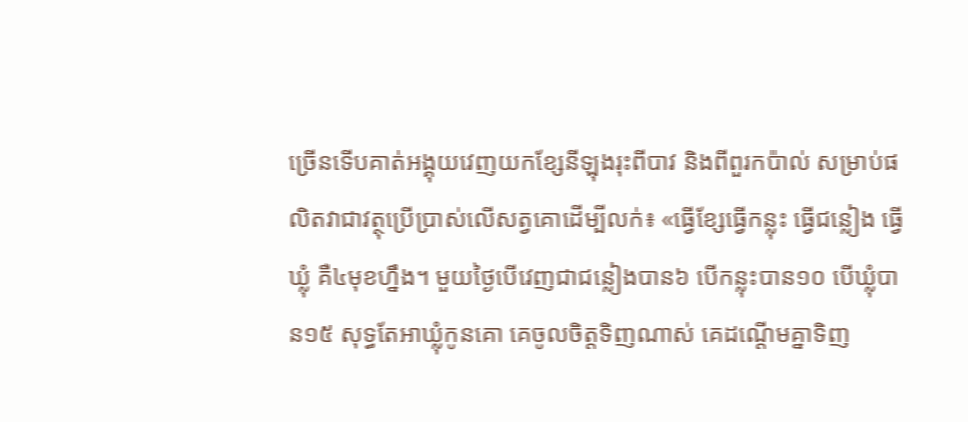ច្រើនទើបគាត់អង្គុយវេញយកខ្សែនីឡុងរុះពីបាវ និងពីពួរកប៉ាល់ សម្រាប់ផលិតវាជាវត្ថុប្រើប្រាស់លើសត្វគោដើម្បីលក់៖ «ធ្វើខ្សែធ្វើកន្លុះ ធ្វើជន្លៀង ធ្វើឃ្លុំ គឺ៤មុខហ្នឹង។ មួយថ្ងៃបើវេញជាជន្លៀងបាន៦ បើកន្លុះបាន១០ បើឃ្លុំបាន១៥ សុទ្ធតែអាឃ្លុំកូនគោ គេចូលចិត្តទិញណាស់ គេដណ្ដើមគ្នាទិញ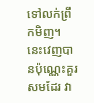ទៅលក់ព្រឹកមិញ។ នេះវេញបានប៉ុណ្ណេះគួរសមដែរ វា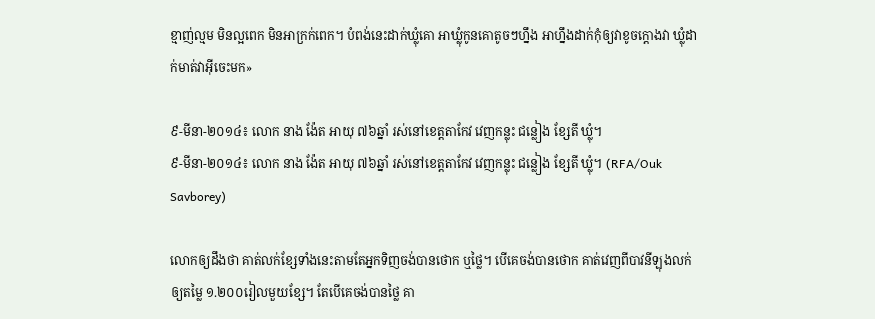ខ្មាញ់ល្មម មិនល្អពេក មិនអាក្រក់ពេក។ បំពង់នេះដាក់ឃ្លុំគោ អាឃ្លុំកូនគោតូចៗហ្នឹង អាហ្នឹងដាក់កុំឲ្យវាខូចក្តោងវា ឃ្លុំដាក់មាត់វាអ៊ីចេះមក»

៩-មីនា-២០១៤៖ លោក នាង ង៉ែត អាយុ ៧៦ឆ្នាំ រស់នៅខេត្តតាកែវ វេញកន្លុះ ជន្លៀង ខ្សែតី ឃ្លុំ។
៩-មីនា-២០១៤៖ លោក នាង ង៉ែត អាយុ ៧៦ឆ្នាំ រស់នៅខេត្តតាកែវ វេញកន្លុះ ជន្លៀង ខ្សែតី ឃ្លុំ។ (RFA/Ouk Savborey)

លោកឲ្យដឹងថា គាត់លក់ខ្សែទាំងនេះតាមតែអ្នកទិញចង់បានថោក ឬថ្លៃ។ បើគេចង់បានថោក គាត់វេញពីបាវនីឡុងលក់ឲ្យតម្លៃ ១.២០០រៀលមួយខ្សែ។ តែបើគេចង់បានថ្លៃ គា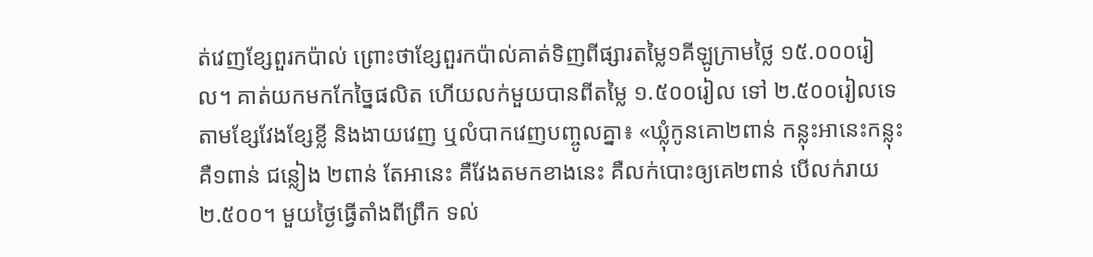ត់វេញខ្សែពួរកប៉ាល់ ព្រោះថាខ្សែពួរកប៉ាល់គាត់ទិញពីផ្សារតម្លៃ១គីឡូក្រាមថ្លៃ ១៥.០០០រៀល។ គាត់យកមកកែច្នៃផលិត ហើយលក់មួយបានពីតម្លៃ ១.៥០០រៀល ទៅ ២.៥០០រៀលទេ តាមខ្សែវែងខ្សែខ្លី និងងាយវេញ ឬលំបាកវេញបញ្ចូលគ្នា៖ «ឃ្លុំកូនគោ២ពាន់ កន្លុះអានេះកន្លុះ គឺ១ពាន់ ជន្លៀង ២ពាន់ តែអានេះ គឺវែងតមកខាងនេះ គឺលក់បោះឲ្យគេ២ពាន់ បើលក់រាយ ២.៥០០។ មួយថ្ងៃធ្វើតាំងពីព្រឹក ទល់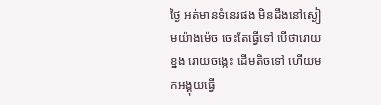ថ្ងៃ អត់មានទំនេរផង មិនដឹងនៅស្ងៀមយ៉ាងម៉េច ចេះតែធ្វើទៅ បើថារោយខ្នង រោយចង្កេះ ដើមតិចទៅ ហើយមកអង្គុយធ្វើ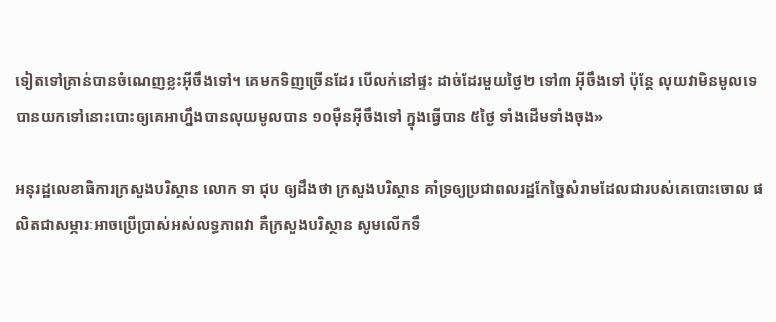ទៀតទៅគ្រាន់បានចំណេញខ្លះអ៊ីចឹងទៅ។ គេមកទិញច្រើនដែរ បើលក់នៅផ្ទះ ដាច់ដែរមួយថ្ងៃ២ ទៅ៣ អ៊ីចឹងទៅ ប៉ុន្តែ លុយវាមិនមូលទេ បានយកទៅនោះបោះឲ្យគេអាហ្នឹងបានលុយមូលបាន ១០ម៉ឺនអ៊ីចឹងទៅ ក្នុងធ្វើបាន ៥ថ្ងៃ ទាំងដើមទាំងចុង»

អនុរដ្ឋលេខាធិការក្រសួងបរិស្ថាន លោក ទា ជុប ឲ្យដឹងថា ក្រសួងបរិស្ថាន គាំទ្រឲ្យប្រជាពលរដ្ឋកែច្នៃសំរាមដែលជារបស់គេបោះចោល ផលិតជាសម្ភារៈអាចប្រើប្រាស់អស់លទ្ធភាពវា គឺក្រសួងបរិស្ថាន សូមលើកទឹ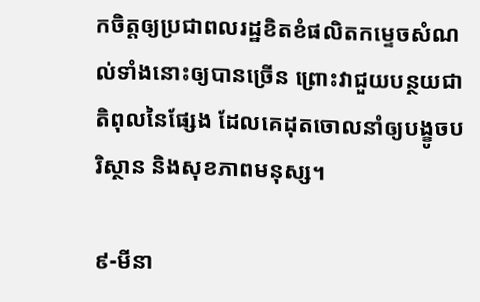កចិត្តឲ្យប្រជាពលរដ្ឋខិតខំផលិតកម្ទេចសំណល់ទាំងនោះឲ្យបានច្រើន ព្រោះវាជួយបន្ថយជាតិពុលនៃផ្សែង ដែលគេដុតចោលនាំឲ្យបង្ខូចបរិស្ថាន និងសុខភាពមនុស្ស។

៩-មីនា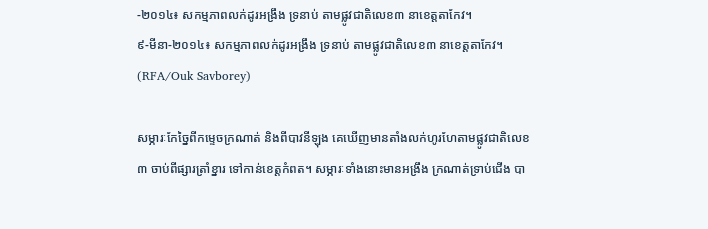-២០១៤៖ សកម្មភាពលក់ដូរអង្រឹង ទ្រនាប់ តាមផ្លូវជាតិលេខ៣ នាខេត្តតាកែវ។
៩-មីនា-២០១៤៖ សកម្មភាពលក់ដូរអង្រឹង ទ្រនាប់ តាមផ្លូវជាតិលេខ៣ នាខេត្តតាកែវ។ (RFA/Ouk Savborey)

សម្ភារៈកែច្នៃពីកម្ទេចក្រណាត់ និងពីបាវនីឡុង គេឃើញមានតាំងលក់ហូរហែតាមផ្លូវជាតិលេខ៣ ចាប់ពីផ្សារត្រាំខ្នារ ទៅកាន់ខេត្តកំពត។ សម្ភារៈទាំងនោះមានអង្រឹង ក្រណាត់ទ្រាប់ជើង បា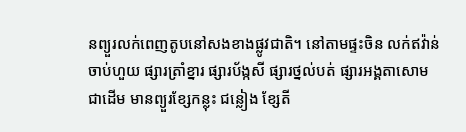នព្យួរលក់ពេញតូបនៅសងខាងផ្លូវជាតិ។ នៅតាមផ្ទះចិន លក់ឥវ៉ាន់ចាប់ហួយ ផ្សារត្រាំខ្នារ ផ្សារប័ង្កសី ផ្សារថ្នល់បត់ ផ្សារអង្គតាសោម ជាដើម មានព្យួរខ្សែកន្លុះ ជន្លៀង ខ្សែតី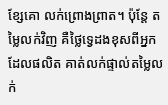ខ្សែគោ លក់ព្រោងព្រាត។ ប៉ុន្តែ តម្លៃលក់វិញ គឺថ្លៃទ្វេដងខុសពីអ្នកដែលផលិត គាត់លក់ផ្ទាល់តម្លៃលក់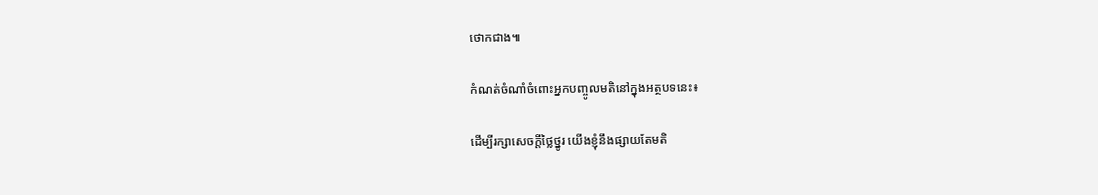ថោកជាង៕

កំណត់ចំណាំចំពោះអ្នកបញ្ចូលមតិនៅក្នុងអត្ថបទនេះ៖

ដើម្បីរក្សាសេចក្ដីថ្លៃថ្នូរ យើងខ្ញុំនឹងផ្សាយតែមតិ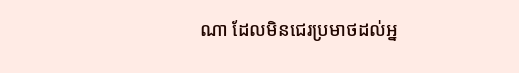ណា ដែលមិនជេរប្រមាថដល់អ្ន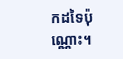កដទៃប៉ុណ្ណោះ។